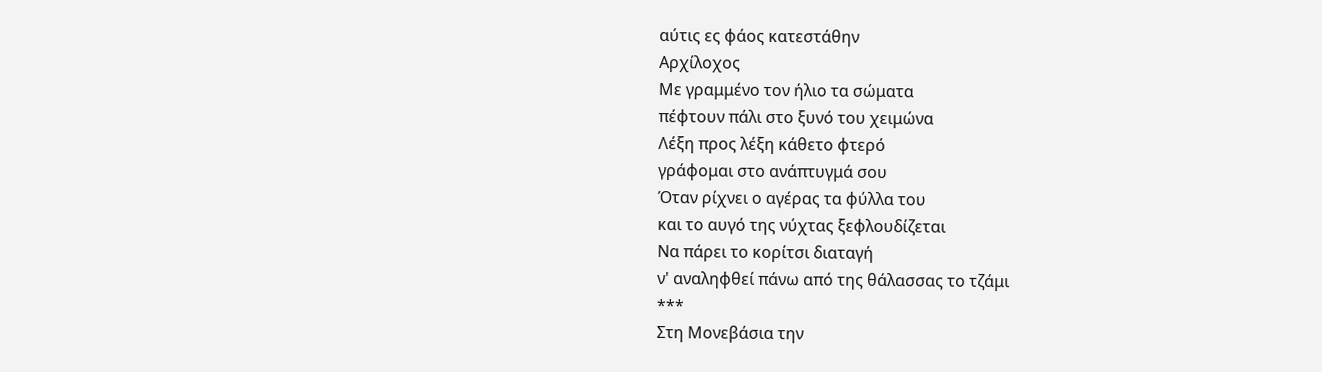αύτις ες φάος κατεστάθην
Αρχίλοχος
Με γραμμένο τον ήλιο τα σώματα
πέφτουν πάλι στο ξυνό του χειμώνα
Λέξη προς λέξη κάθετο φτερό
γράφομαι στο ανάπτυγμά σου
Όταν ρίχνει ο αγέρας τα φύλλα του
και το αυγό της νύχτας ξεφλουδίζεται
Να πάρει το κορίτσι διαταγή
ν' αναληφθεί πάνω από της θάλασσας το τζάμι
***
Στη Μονεβάσια την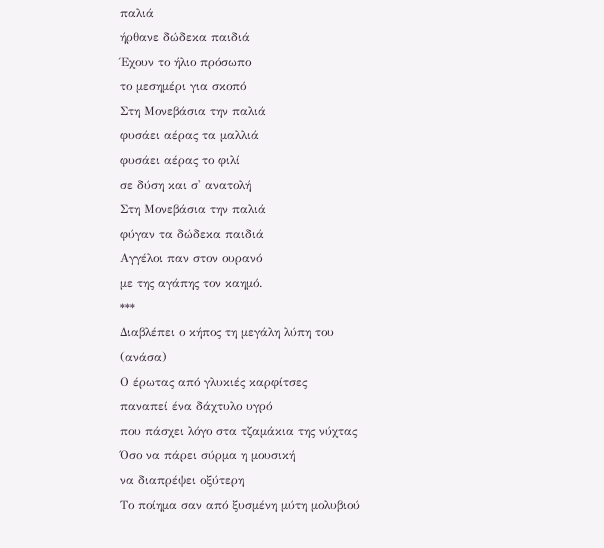παλιά
ήρθανε δώδεκα παιδιά
Έχουν το ήλιο πρόσωπο
το μεσημέρι για σκοπό
Στη Μονεβάσια την παλιά
φυσάει αέρας τα μαλλιά
φυσάει αέρας το φιλί
σε δύση και σ' ανατολή
Στη Μονεβάσια την παλιά
φύγαν τα δώδεκα παιδιά
Αγγέλοι παν στον ουρανό
με της αγάπης τον καημό.
***
Διαβλέπει ο κήπος τη μεγάλη λύπη του
(ανάσα)
Ο έρωτας από γλυκιές καρφίτσες
παναπεί ένα δάχτυλο υγρό
που πάσχει λόγο στα τζαμάκια της νύχτας
Όσο να πάρει σύρμα η μουσική
να διαπρέψει οξύτερη
Το ποίημα σαν από ξυσμένη μύτη μολυβιού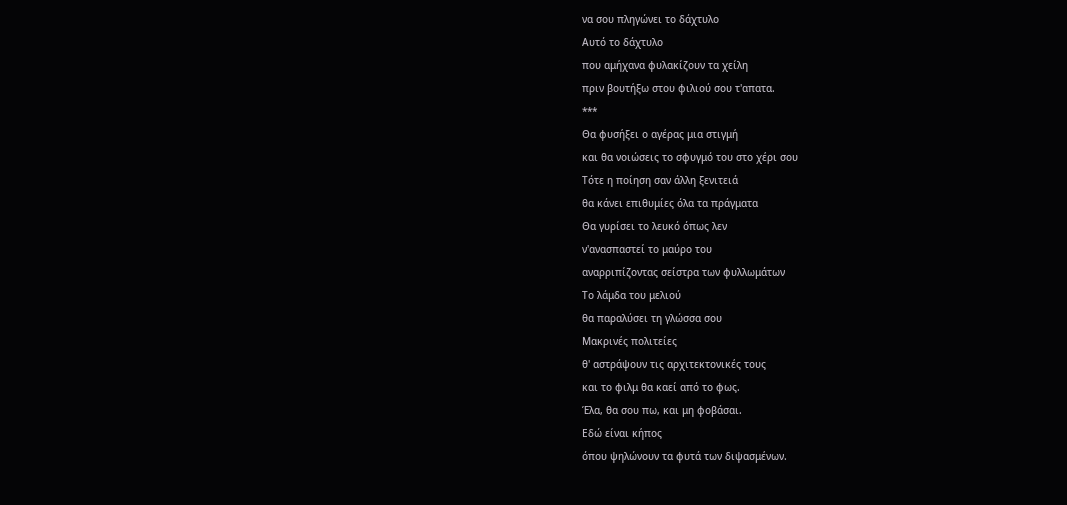να σου πληγώνει το δάχτυλο
Αυτό το δάχτυλο
που αμήχανα φυλακίζουν τα χείλη
πριν βουτήξω στου φιλιού σου τ'απατα.
***
Θα φυσήξει ο αγέρας μια στιγμή
και θα νοιώσεις το σφυγμό του στο χέρι σου
Τότε η ποίηση σαν άλλη ξενιτειά
θα κάνει επιθυμίες όλα τα πράγματα
Θα γυρίσει το λευκό όπως λεν
ν'ανασπαστεί το μαύρο του
αναρριπίζοντας σείστρα των φυλλωμάτων
Το λάμδα του μελιού
θα παραλύσει τη γλώσσα σου
Μακρινές πολιτείες
θ' αστράψουν τις αρχιτεκτονικές τους
και το φιλμ θα καεί από το φως.
Έλα, θα σου πω, και μη φοβάσαι.
Εδώ είναι κήπος
όπου ψηλώνουν τα φυτά των διψασμένων.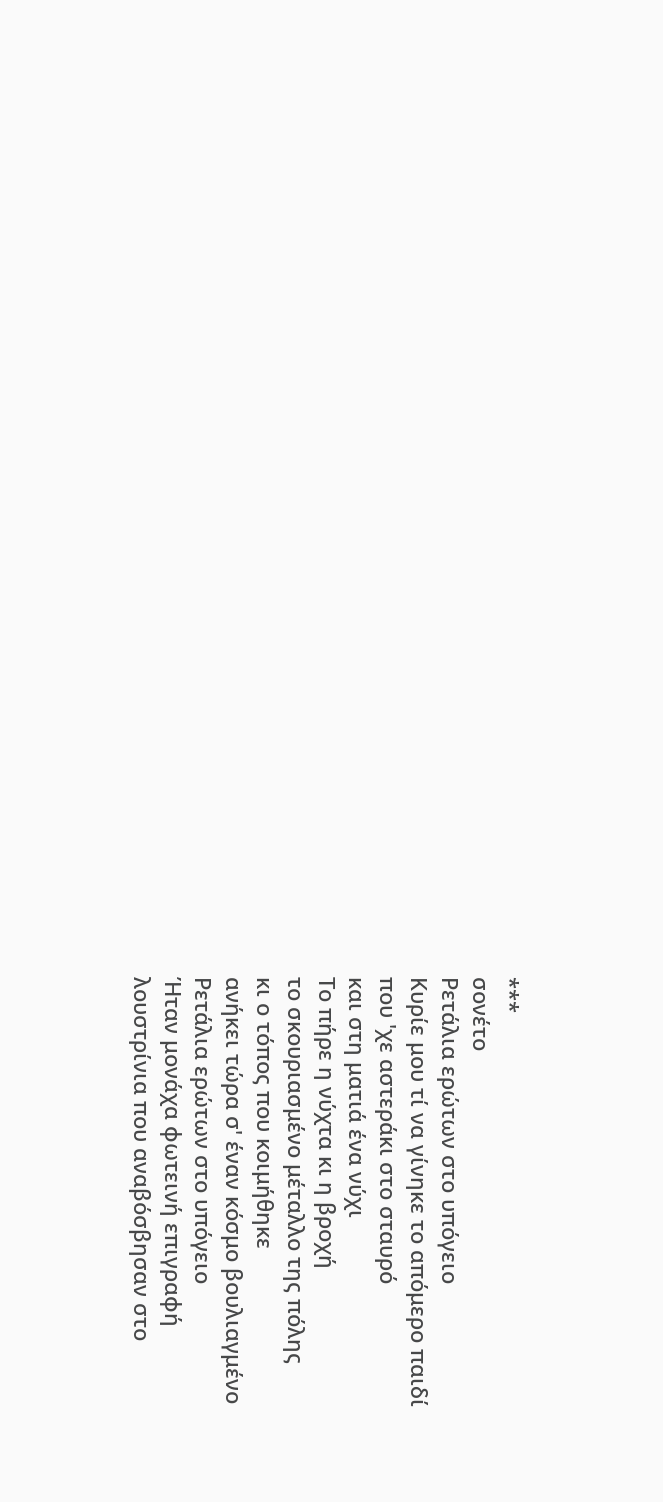***
σονέτο
Ρετάλια ερώτων στο υπόγειο
Κυρίε μου τί να γίνηκε το απόμερο παιδί
που 'χε αστεράκι στο σταυρό
και στη ματιά ένα νύχι
Το πήρε η νύχτα κι η βροχή
το σκουριασμένο μέταλλο της πόλης
κι ο τόπος που κοιμήθηκε
ανήκει τώρα σ' έναν κόσμο βουλιαγμένο
Ρετάλια ερώτων στο υπόγειο
Ήταν μονάχα φωτεινή επιγραφή
λουστρίνια που αναβόσβησαν στο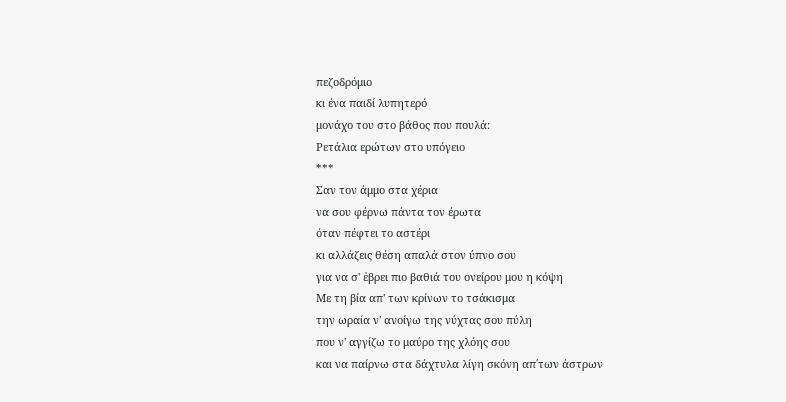πεζοδρόμιο
κι ένα παιδί λυπητερό
μονάχο του στο βάθος που πουλά:
Ρετάλια ερώτων στο υπόγειο
***
Σαν τον άμμο στα χέρια
να σου φέρνω πάντα τον έρωτα
όταν πέφτει το αστέρι
κι αλλάζεις θέση απαλά στον ύπνο σου
για να σ' ἐβρει πιο βαθιά του ονείρου μου η κόψη
Με τη βία απ' των κρίνων το τσάκισμα
την ωραία ν' ανοίγω της νύχτας σου πύλη
που ν' αγγίζω το μαύρο της χλόης σου
και να παίρνω στα δάχτυλα λίγη σκόνη απ΄των άστρων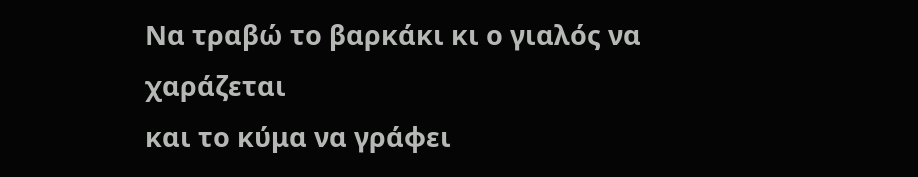Να τραβώ το βαρκάκι κι ο γιαλός να χαράζεται
και το κύμα να γράφει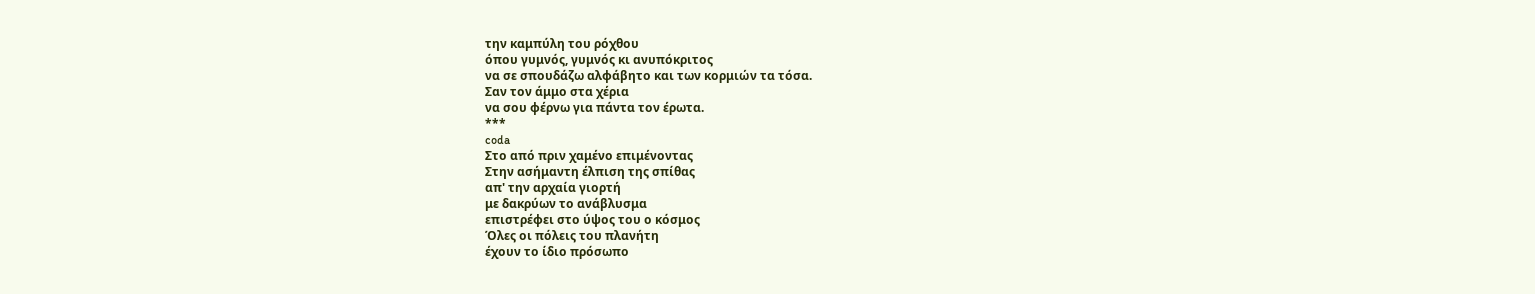την καμπύλη του ρόχθου
όπου γυμνός, γυμνός κι ανυπόκριτος
να σε σπουδάζω αλφάβητο και των κορμιών τα τόσα.
Σαν τον άμμο στα χέρια
να σου φέρνω για πάντα τον έρωτα.
***
coda
Στο από πριν χαμένο επιμένοντας
Στην ασήμαντη έλπιση της σπίθας
απ' την αρχαία γιορτή
με δακρύων το ανάβλυσμα
επιστρέφει στο ύψος του ο κόσμος
Όλες οι πόλεις του πλανήτη
έχουν το ίδιο πρόσωπο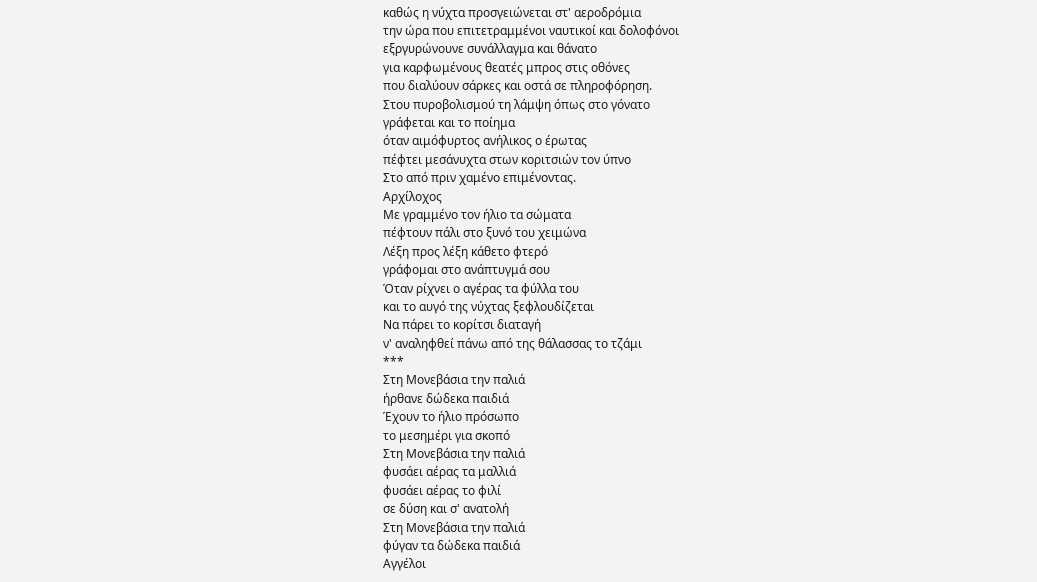καθώς η νύχτα προσγειώνεται στ' αεροδρόμια
την ώρα που επιτετραμμένοι ναυτικοί και δολοφόνοι
εξργυρώνουνε συνάλλαγμα και θάνατο
για καρφωμένους θεατές μπρος στις οθόνες
που διαλύουν σάρκες και οστά σε πληροφόρηση.
Στου πυροβολισμού τη λάμψη όπως στο γόνατο
γράφεται και το ποίημα
όταν αιμόφυρτος ανήλικος ο έρωτας
πέφτει μεσάνυχτα στων κοριτσιών τον ύπνο
Στο από πριν χαμένο επιμένοντας.
Αρχίλοχος
Με γραμμένο τον ήλιο τα σώματα
πέφτουν πάλι στο ξυνό του χειμώνα
Λέξη προς λέξη κάθετο φτερό
γράφομαι στο ανάπτυγμά σου
Όταν ρίχνει ο αγέρας τα φύλλα του
και το αυγό της νύχτας ξεφλουδίζεται
Να πάρει το κορίτσι διαταγή
ν' αναληφθεί πάνω από της θάλασσας το τζάμι
***
Στη Μονεβάσια την παλιά
ήρθανε δώδεκα παιδιά
Έχουν το ήλιο πρόσωπο
το μεσημέρι για σκοπό
Στη Μονεβάσια την παλιά
φυσάει αέρας τα μαλλιά
φυσάει αέρας το φιλί
σε δύση και σ' ανατολή
Στη Μονεβάσια την παλιά
φύγαν τα δώδεκα παιδιά
Αγγέλοι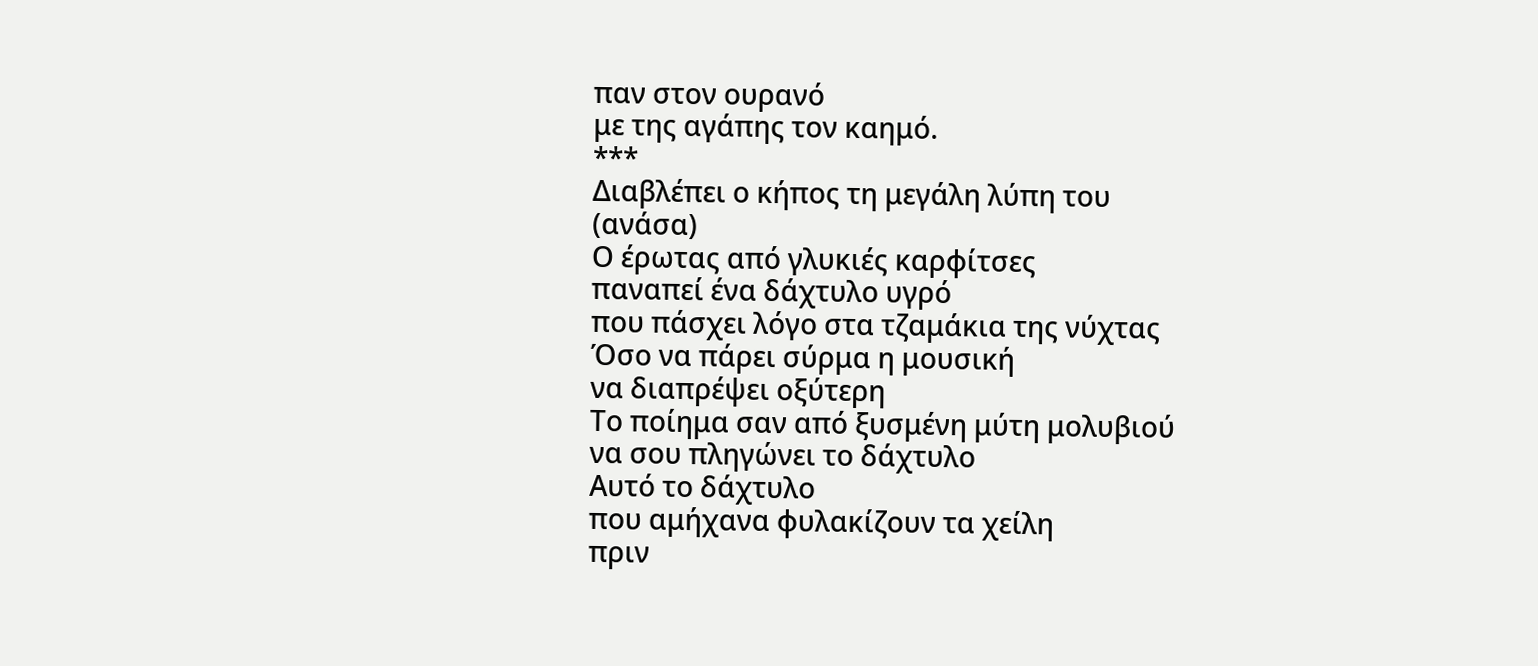παν στον ουρανό
με της αγάπης τον καημό.
***
Διαβλέπει ο κήπος τη μεγάλη λύπη του
(ανάσα)
Ο έρωτας από γλυκιές καρφίτσες
παναπεί ένα δάχτυλο υγρό
που πάσχει λόγο στα τζαμάκια της νύχτας
Όσο να πάρει σύρμα η μουσική
να διαπρέψει οξύτερη
Το ποίημα σαν από ξυσμένη μύτη μολυβιού
να σου πληγώνει το δάχτυλο
Αυτό το δάχτυλο
που αμήχανα φυλακίζουν τα χείλη
πριν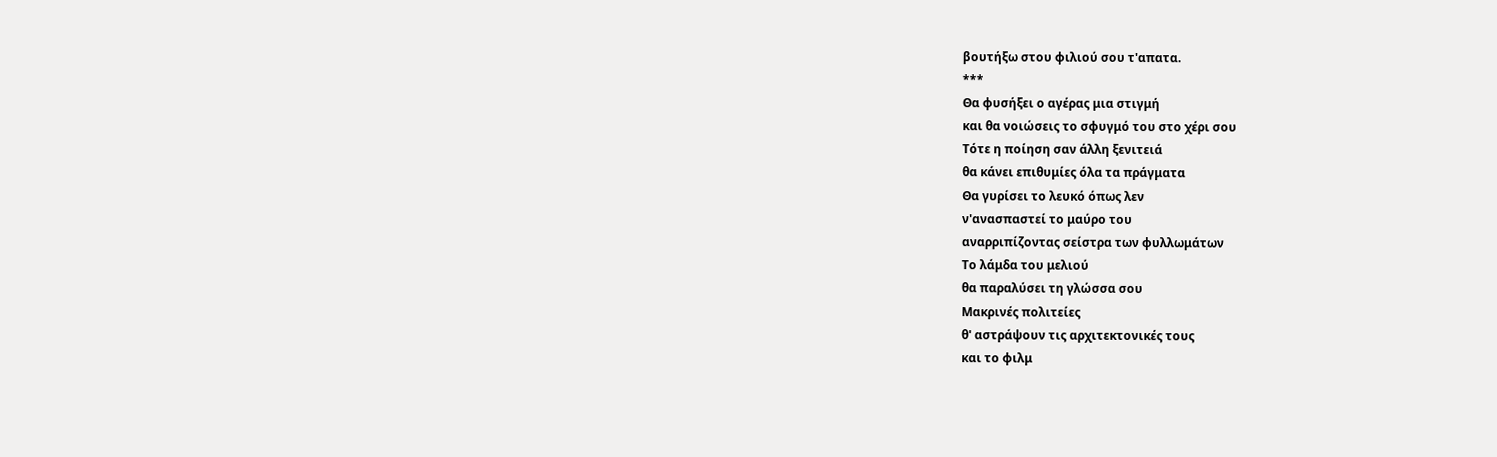βουτήξω στου φιλιού σου τ'απατα.
***
Θα φυσήξει ο αγέρας μια στιγμή
και θα νοιώσεις το σφυγμό του στο χέρι σου
Τότε η ποίηση σαν άλλη ξενιτειά
θα κάνει επιθυμίες όλα τα πράγματα
Θα γυρίσει το λευκό όπως λεν
ν'ανασπαστεί το μαύρο του
αναρριπίζοντας σείστρα των φυλλωμάτων
Το λάμδα του μελιού
θα παραλύσει τη γλώσσα σου
Μακρινές πολιτείες
θ' αστράψουν τις αρχιτεκτονικές τους
και το φιλμ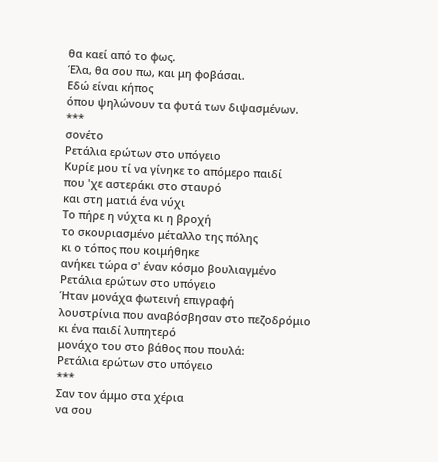θα καεί από το φως.
Έλα, θα σου πω, και μη φοβάσαι.
Εδώ είναι κήπος
όπου ψηλώνουν τα φυτά των διψασμένων.
***
σονέτο
Ρετάλια ερώτων στο υπόγειο
Κυρίε μου τί να γίνηκε το απόμερο παιδί
που 'χε αστεράκι στο σταυρό
και στη ματιά ένα νύχι
Το πήρε η νύχτα κι η βροχή
το σκουριασμένο μέταλλο της πόλης
κι ο τόπος που κοιμήθηκε
ανήκει τώρα σ' έναν κόσμο βουλιαγμένο
Ρετάλια ερώτων στο υπόγειο
Ήταν μονάχα φωτεινή επιγραφή
λουστρίνια που αναβόσβησαν στο πεζοδρόμιο
κι ένα παιδί λυπητερό
μονάχο του στο βάθος που πουλά:
Ρετάλια ερώτων στο υπόγειο
***
Σαν τον άμμο στα χέρια
να σου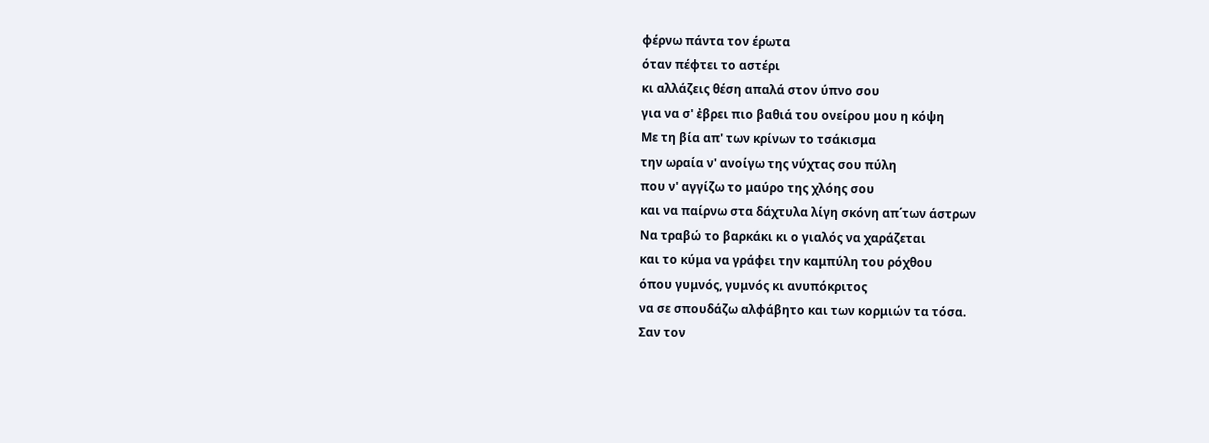φέρνω πάντα τον έρωτα
όταν πέφτει το αστέρι
κι αλλάζεις θέση απαλά στον ύπνο σου
για να σ' ἐβρει πιο βαθιά του ονείρου μου η κόψη
Με τη βία απ' των κρίνων το τσάκισμα
την ωραία ν' ανοίγω της νύχτας σου πύλη
που ν' αγγίζω το μαύρο της χλόης σου
και να παίρνω στα δάχτυλα λίγη σκόνη απ΄των άστρων
Να τραβώ το βαρκάκι κι ο γιαλός να χαράζεται
και το κύμα να γράφει την καμπύλη του ρόχθου
όπου γυμνός, γυμνός κι ανυπόκριτος
να σε σπουδάζω αλφάβητο και των κορμιών τα τόσα.
Σαν τον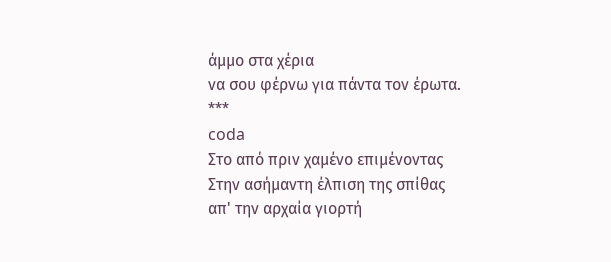άμμο στα χέρια
να σου φέρνω για πάντα τον έρωτα.
***
coda
Στο από πριν χαμένο επιμένοντας
Στην ασήμαντη έλπιση της σπίθας
απ' την αρχαία γιορτή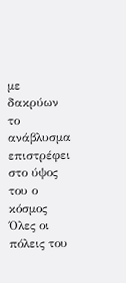με δακρύων το ανάβλυσμα
επιστρέφει στο ύψος του ο κόσμος
Όλες οι πόλεις του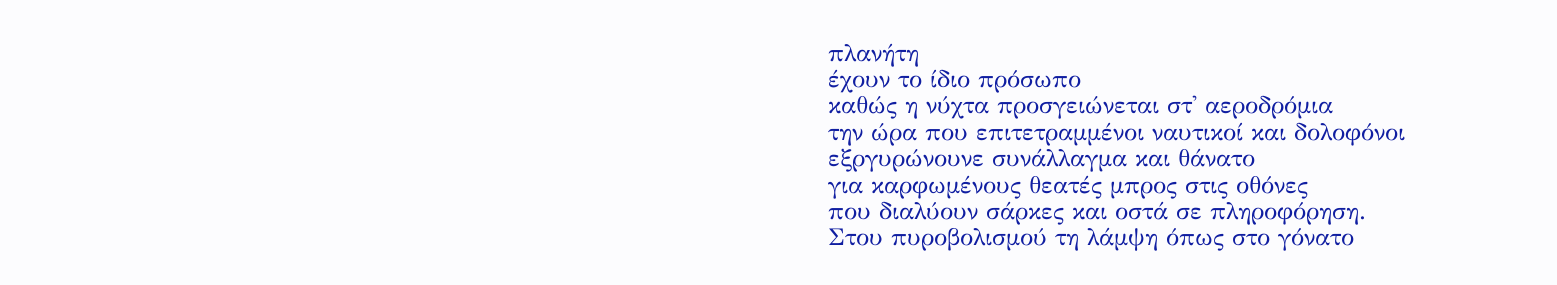πλανήτη
έχουν το ίδιο πρόσωπο
καθώς η νύχτα προσγειώνεται στ' αεροδρόμια
την ώρα που επιτετραμμένοι ναυτικοί και δολοφόνοι
εξργυρώνουνε συνάλλαγμα και θάνατο
για καρφωμένους θεατές μπρος στις οθόνες
που διαλύουν σάρκες και οστά σε πληροφόρηση.
Στου πυροβολισμού τη λάμψη όπως στο γόνατο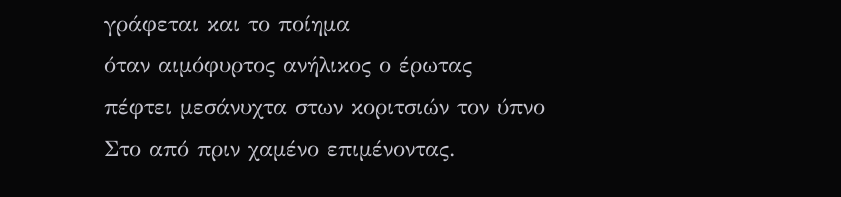γράφεται και το ποίημα
όταν αιμόφυρτος ανήλικος ο έρωτας
πέφτει μεσάνυχτα στων κοριτσιών τον ύπνο
Στο από πριν χαμένο επιμένοντας.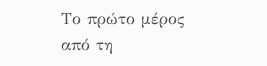Το πρώτο μέρος από τη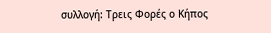συλλογή: Τρεις Φορές ο Κήπος